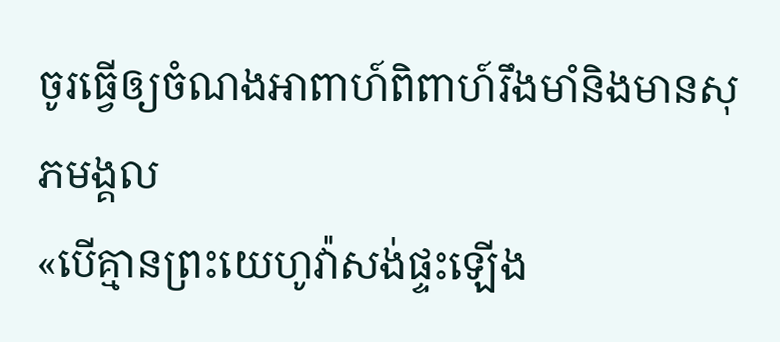ចូរធ្វើឲ្យចំណងអាពាហ៍ពិពាហ៍រឹងមាំនិងមានសុភមង្គល
«បើគ្មានព្រះយេហូវ៉ាសង់ផ្ទះឡើង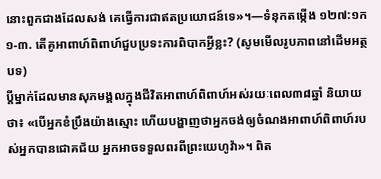នោះពួកជាងដែលសង់ គេធ្វើការជាឥតប្រយោជន៍ទេ»។—ទំនុកតម្កើង ១២៧:១ក
១-៣. តើគូអាពាហ៍ពិពាហ៍ជួបប្រទះការពិបាកអ្វីខ្លះ? (សូមមើលរូបភាពនៅដើមអត្ថបទ)
ប្ដីម្នាក់ដែលមានសុភមង្គលក្នុងជីវិតអាពាហ៍ពិពាហ៍អស់រយៈពេល៣៨ឆ្នាំ និយាយថា៖ «បើអ្នកខំប្រឹងយ៉ាងស្មោះ ហើយបង្ហាញថាអ្នកចង់ឲ្យចំណងអាពាហ៍ពិពាហ៍របស់អ្នកបានជោគជ័យ អ្នកអាចទទួលពរពីព្រះយេហូវ៉ា»។ ពិត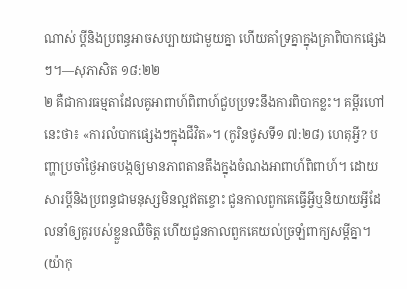ណាស់ ប្ដីនិងប្រពន្ធអាចសប្បាយជាមួយគ្នា ហើយគាំទ្រគ្នាក្នុងគ្រាពិបាកផ្សេងៗ។—សុភាសិត ១៨:២២
២ គឺជាការធម្មតាដែលគូអាពាហ៍ពិពាហ៍ជួបប្រទះនឹងការពិបាកខ្លះ។ គម្ពីរហៅនេះថា៖ «ការលំបាកផ្សេងៗក្នុងជីវិត»។ (កូរិនថូសទី១ ៧:២៨) ហេតុអ្វី? បញ្ហាប្រចាំថ្ងៃអាចបង្កឲ្យមានភាពតានតឹងក្នុងចំណងអាពាហ៍ពិពាហ៍។ ដោយសារប្ដីនិងប្រពន្ធជាមនុស្សមិនល្អឥតខ្ចោះ ជួនកាលពួកគេធ្វើអ្វីឬនិយាយអ្វីដែលនាំឲ្យគូរបស់ខ្លួនឈឺចិត្ត ហើយជួនកាលពួកគេយល់ច្រឡំពាក្យសម្ដីគ្នា។ (យ៉ាកុ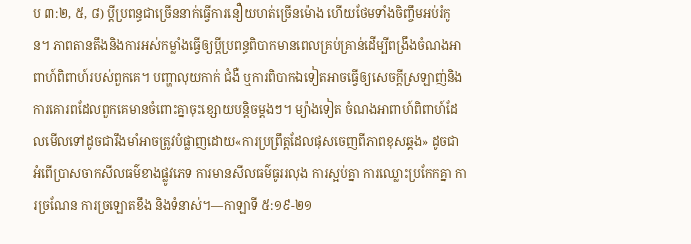ប ៣:២, ៥, ៨) ប្ដីប្រពន្ធជាច្រើននាក់ធ្វើការនឿយហត់ច្រើនម៉ោង ហើយថែមទាំងចិញ្ចឹមអប់រំកូន។ ភាពតានតឹងនិងការអស់កម្លាំងធ្វើឲ្យប្ដីប្រពន្ធពិបាកមានពេលគ្រប់គ្រាន់ដើម្បីពង្រឹងចំណងអាពាហ៍ពិពាហ៍របស់ពួកគេ។ បញ្ហាលុយកាក់ ជំងឺ ឬការពិបាកឯទៀតអាចធ្វើឲ្យសេចក្ដីស្រឡាញ់និងការគោរពដែលពួកគេមានចំពោះគ្នាចុះខ្សោយបន្ដិចម្ដងៗ។ ម្យ៉ាងទៀត ចំណងអាពាហ៍ពិពាហ៍ដែលមើលទៅដូចជារឹងមាំអាចត្រូវបំផ្លាញដោយ«ការប្រព្រឹត្តដែលផុសចេញពីភាពខុសឆ្គង» ដូចជាអំពើប្រាសចាកសីលធម៌ខាងផ្លូវភេទ ការមានសីលធម៌ធូររលុង ការស្អប់គ្នា ការឈ្លោះប្រកែកគ្នា ការច្រណែន ការច្រឡោតខឹង និងទំនាស់។—កាឡាទី ៥:១៩-២១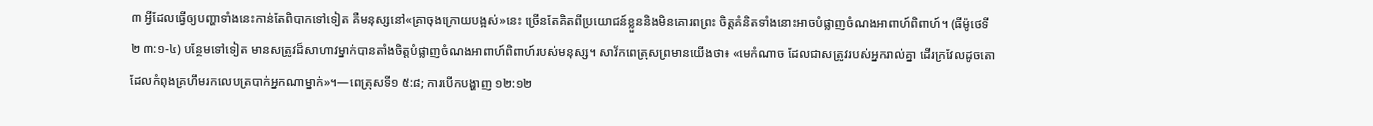៣ អ្វីដែលធ្វើឲ្យបញ្ហាទាំងនេះកាន់តែពិបាកទៅទៀត គឺមនុស្សនៅ«គ្រាចុងក្រោយបង្អស់»នេះ ច្រើនតែគិតពីប្រយោជន៍ខ្លួននិងមិនគោរពព្រះ ចិត្តគំនិតទាំងនោះអាចបំផ្លាញចំណងអាពាហ៍ពិពាហ៍។ (ធីម៉ូថេទី២ ៣:១-៤) បន្ថែមទៅទៀត មានសត្រូវដ៏សាហាវម្នាក់បានតាំងចិត្តបំផ្លាញចំណងអាពាហ៍ពិពាហ៍របស់មនុស្ស។ សាវ័កពេត្រុសព្រមានយើងថា៖ «មេកំណាច ដែលជាសត្រូវរបស់អ្នករាល់គ្នា ដើរក្រវែលដូចតោដែលកំពុងគ្រហឹមរកលេបត្របាក់អ្នកណាម្នាក់»។—ពេត្រុសទី១ ៥:៨; ការបើកបង្ហាញ ១២:១២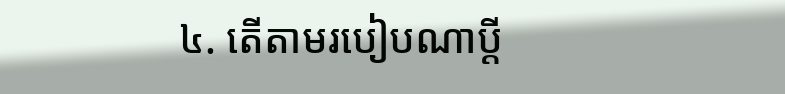៤. តើតាមរបៀបណាប្ដី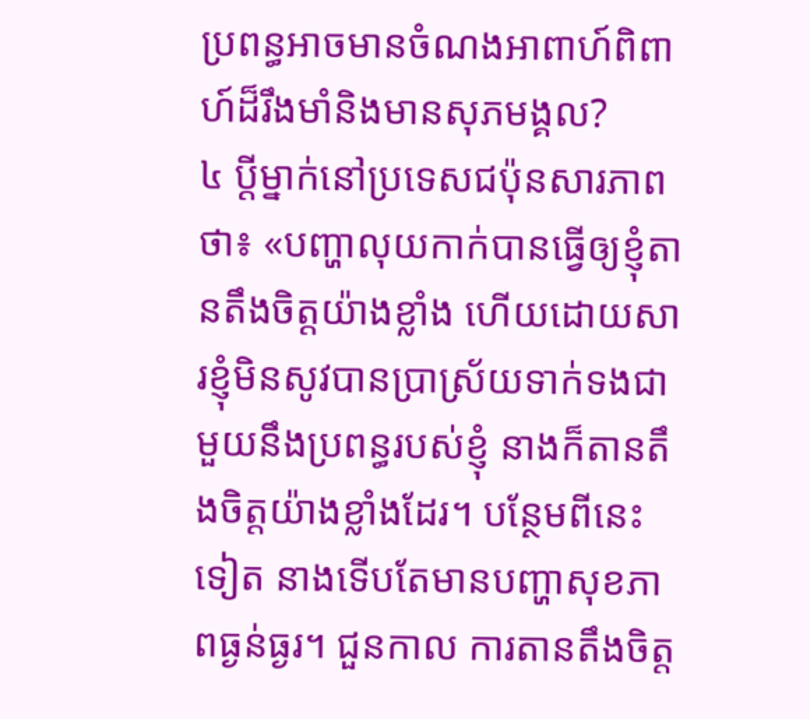ប្រពន្ធអាចមានចំណងអាពាហ៍ពិពាហ៍ដ៏រឹងមាំនិងមានសុភមង្គល?
៤ ប្ដីម្នាក់នៅប្រទេសជប៉ុនសារភាពថា៖ «បញ្ហាលុយកាក់បានធ្វើឲ្យខ្ញុំតានតឹងចិត្តយ៉ាងខ្លាំង ហើយដោយសារខ្ញុំមិនសូវបានប្រាស្រ័យទាក់ទងជាមួយនឹងប្រពន្ធរបស់ខ្ញុំ នាងក៏តានតឹងចិត្តយ៉ាងខ្លាំងដែរ។ បន្ថែមពីនេះទៀត នាងទើបតែមានបញ្ហាសុខភាពធ្ងន់ធ្ងរ។ ជួនកាល ការតានតឹងចិត្ត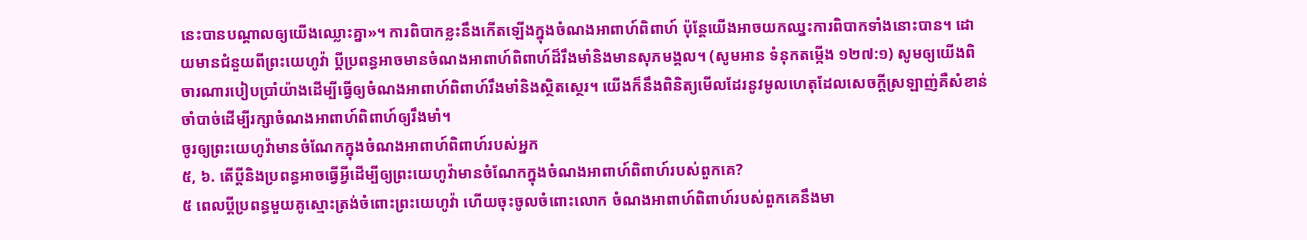នេះបានបណ្ដាលឲ្យយើងឈ្លោះគ្នា»។ ការពិបាកខ្លះនឹងកើតឡើងក្នុងចំណងអាពាហ៍ពិពាហ៍ ប៉ុន្តែយើងអាចយកឈ្នះការពិបាកទាំងនោះបាន។ ដោយមានជំនួយពីព្រះយេហូវ៉ា ប្ដីប្រពន្ធអាចមានចំណងអាពាហ៍ពិពាហ៍ដ៏រឹងមាំនិងមានសុភមង្គល។ (សូមអាន ទំនុកតម្កើង ១២៧:១) សូមឲ្យយើងពិចារណារបៀបប្រាំយ៉ាងដើម្បីធ្វើឲ្យចំណងអាពាហ៍ពិពាហ៍រឹងមាំនិងស្ថិតស្ថេរ។ យើងក៏នឹងពិនិត្យមើលដែរនូវមូលហេតុដែលសេចក្ដីស្រឡាញ់គឺសំខាន់ចាំបាច់ដើម្បីរក្សាចំណងអាពាហ៍ពិពាហ៍ឲ្យរឹងមាំ។
ចូរឲ្យព្រះយេហូវ៉ាមានចំណែកក្នុងចំណងអាពាហ៍ពិពាហ៍របស់អ្នក
៥, ៦. តើប្ដីនិងប្រពន្ធអាចធ្វើអ្វីដើម្បីឲ្យព្រះយេហូវ៉ាមានចំណែកក្នុងចំណងអាពាហ៍ពិពាហ៍របស់ពួកគេ?
៥ ពេលប្ដីប្រពន្ធមួយគូស្មោះត្រង់ចំពោះព្រះយេហូវ៉ា ហើយចុះចូលចំពោះលោក ចំណងអាពាហ៍ពិពាហ៍របស់ពួកគេនឹងមា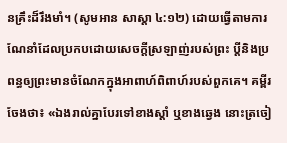នគ្រឹះដ៏រឹងមាំ។ (សូមអាន សាស្ដា ៤:១២) ដោយធ្វើតាមការណែនាំដែលប្រកបដោយសេចក្ដីស្រឡាញ់របស់ព្រះ ប្ដីនិងប្រពន្ធឲ្យព្រះមានចំណែកក្នុងអាពាហ៍ពិពាហ៍របស់ពួកគេ។ គម្ពីរចែងថា៖ «ឯងរាល់គ្នាបែរទៅខាងស្ដាំ ឬខាងឆ្វេង នោះត្រចៀ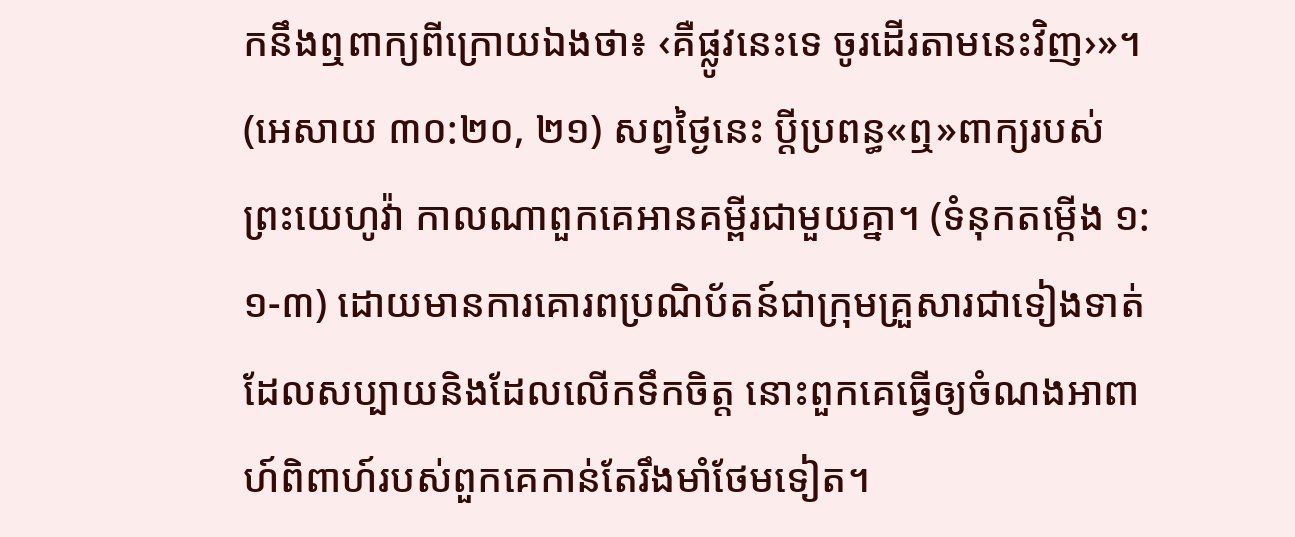កនឹងឮពាក្យពីក្រោយឯងថា៖ ‹គឺផ្លូវនេះទេ ចូរដើរតាមនេះវិញ›»។ (អេសាយ ៣០:២០, ២១) សព្វថ្ងៃនេះ ប្ដីប្រពន្ធ«ឮ»ពាក្យរបស់ព្រះយេហូវ៉ា កាលណាពួកគេអានគម្ពីរជាមួយគ្នា។ (ទំនុកតម្កើង ១:១-៣) ដោយមានការគោរពប្រណិប័តន៍ជាក្រុមគ្រួសារជាទៀងទាត់ដែលសប្បាយនិងដែលលើកទឹកចិត្ត នោះពួកគេធ្វើឲ្យចំណងអាពាហ៍ពិពាហ៍របស់ពួកគេកាន់តែរឹងមាំថែមទៀត។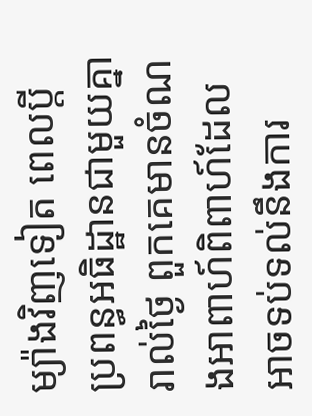ម្យ៉ាងវិញទៀត ពេលប្ដីប្រពន្ធអធិដ្ឋានជាមួយគ្នារាល់ថ្ងៃ ពួកគេមានចំណងអាពាហ៍ពិពាហ៍ដែលអាចទប់ទល់នឹងការ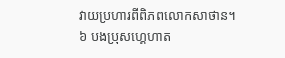វាយប្រហារពីពិភពលោកសាថាន។
៦ បងប្រុសហ្គេហាត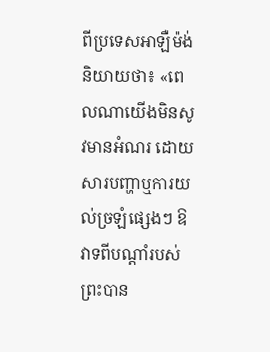ពីប្រទេសអាឡឺម៉ង់និយាយថា៖ «ពេលណាយើងមិនសូវមានអំណរ ដោយសារបញ្ហាឬការយល់ច្រឡំផ្សេងៗ ឱវាទពីបណ្ដាំរបស់ព្រះបាន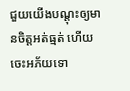ជួយយើងបណ្ដុះឲ្យមានចិត្តអត់ធ្មត់ ហើយចេះអភ័យទោ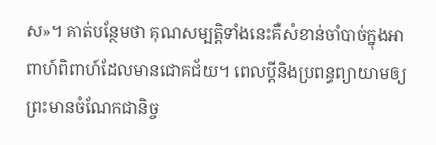ស»។ គាត់បន្ថែមថា គុណសម្បត្ដិទាំងនេះគឺសំខាន់ចាំបាច់ក្នុងអាពាហ៍ពិពាហ៍ដែលមានជោគជ័យ។ ពេលប្ដីនិងប្រពន្ធព្យាយាមឲ្យព្រះមានចំណែកជានិច្ច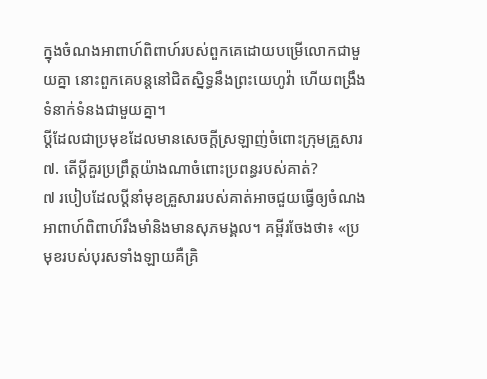ក្នុងចំណងអាពាហ៍ពិពាហ៍របស់ពួកគេដោយបម្រើលោកជាមួយគ្នា នោះពួកគេបន្តនៅជិតស្និទ្ធនឹងព្រះយេហូវ៉ា ហើយពង្រឹងទំនាក់ទំនងជាមួយគ្នា។
ប្ដីដែលជាប្រមុខដែលមានសេចក្ដីស្រឡាញ់ចំពោះក្រុមគ្រួសារ
៧. តើប្ដីគួរប្រព្រឹត្តយ៉ាងណាចំពោះប្រពន្ធរបស់គាត់?
៧ របៀបដែលប្ដីនាំមុខគ្រួសាររបស់គាត់អាចជួយធ្វើឲ្យចំណងអាពាហ៍ពិពាហ៍រឹងមាំនិងមានសុភមង្គល។ គម្ពីរចែងថា៖ «ប្រមុខរបស់បុរសទាំងឡាយគឺគ្រិ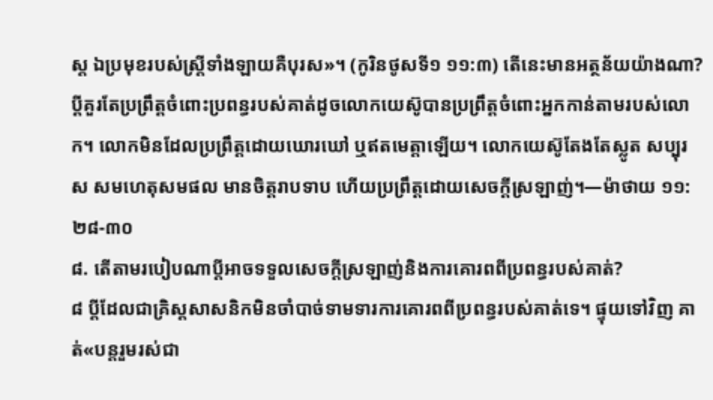ស្ត ឯប្រមុខរបស់ស្ត្រីទាំងឡាយគឺបុរស»។ (កូរិនថូសទី១ ១១:៣) តើនេះមានអត្ថន័យយ៉ាងណា? ប្ដីគួរតែប្រព្រឹត្តចំពោះប្រពន្ធរបស់គាត់ដូចលោកយេស៊ូបានប្រព្រឹត្តចំពោះអ្នកកាន់តាមរបស់លោក។ លោកមិនដែលប្រព្រឹត្តដោយឃោរឃៅ ឬឥតមេត្ដាឡើយ។ លោកយេស៊ូតែងតែស្លូត សប្បុរស សមហេតុសមផល មានចិត្តរាបទាប ហើយប្រព្រឹត្តដោយសេចក្ដីស្រឡាញ់។—ម៉ាថាយ ១១:២៨-៣០
៨. តើតាមរបៀបណាប្ដីអាចទទួលសេចក្ដីស្រឡាញ់និងការគោរពពីប្រពន្ធរបស់គាត់?
៨ ប្ដីដែលជាគ្រិស្តសាសនិកមិនចាំបាច់ទាមទារការគោរពពីប្រពន្ធរបស់គាត់ទេ។ ផ្ទុយទៅវិញ គាត់«បន្តរួមរស់ជា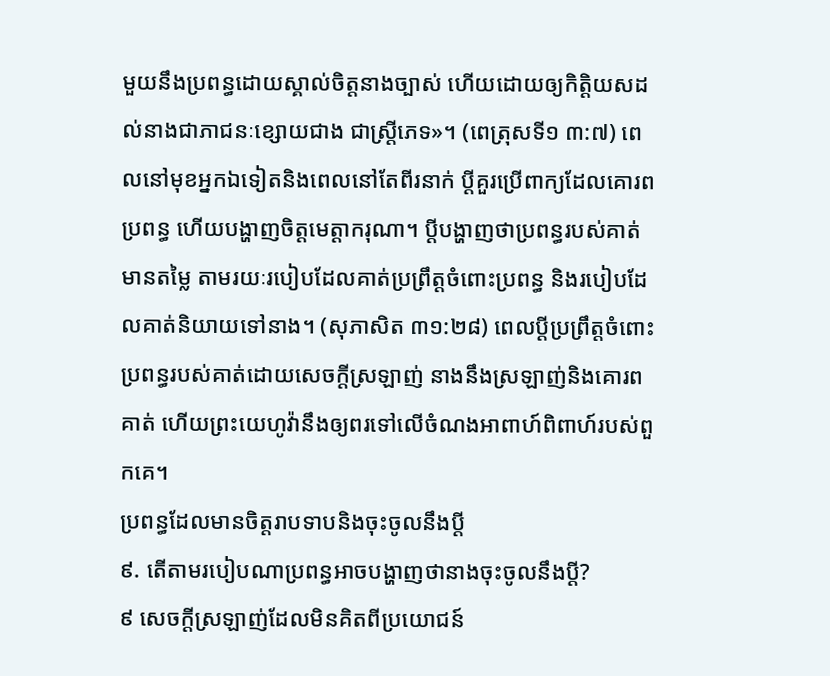មួយនឹងប្រពន្ធដោយស្គាល់ចិត្តនាងច្បាស់ ហើយដោយឲ្យកិត្ដិយសដល់នាងជាភាជនៈខ្សោយជាង ជាស្ត្រីភេទ»។ (ពេត្រុសទី១ ៣:៧) ពេលនៅមុខអ្នកឯទៀតនិងពេលនៅតែពីរនាក់ ប្ដីគួរប្រើពាក្យដែលគោរពប្រពន្ធ ហើយបង្ហាញចិត្តមេត្ដាករុណា។ ប្ដីបង្ហាញថាប្រពន្ធរបស់គាត់មានតម្លៃ តាមរយៈរបៀបដែលគាត់ប្រព្រឹត្តចំពោះប្រពន្ធ និងរបៀបដែលគាត់និយាយទៅនាង។ (សុភាសិត ៣១:២៨) ពេលប្ដីប្រព្រឹត្តចំពោះប្រពន្ធរបស់គាត់ដោយសេចក្ដីស្រឡាញ់ នាងនឹងស្រឡាញ់និងគោរពគាត់ ហើយព្រះយេហូវ៉ានឹងឲ្យពរទៅលើចំណងអាពាហ៍ពិពាហ៍របស់ពួកគេ។
ប្រពន្ធដែលមានចិត្តរាបទាបនិងចុះចូលនឹងប្ដី
៩. តើតាមរបៀបណាប្រពន្ធអាចបង្ហាញថានាងចុះចូលនឹងប្ដី?
៩ សេចក្ដីស្រឡាញ់ដែលមិនគិតពីប្រយោជន៍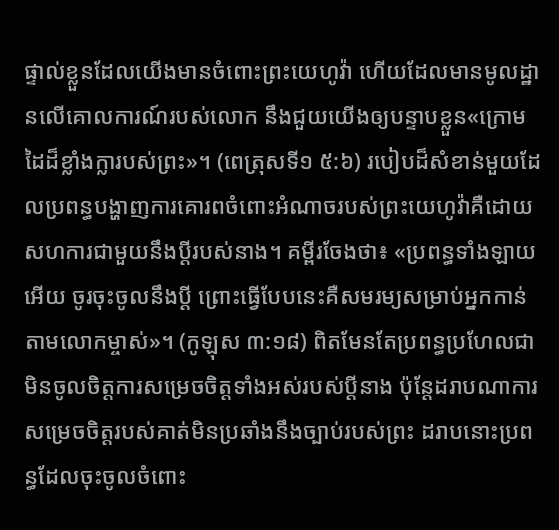ផ្ទាល់ខ្លួនដែលយើងមានចំពោះព្រះយេហូវ៉ា ហើយដែលមានមូលដ្ឋានលើគោលការណ៍របស់លោក នឹងជួយយើងឲ្យបន្ទាបខ្លួន«ក្រោមដៃដ៏ខ្លាំងក្លារបស់ព្រះ»។ (ពេត្រុសទី១ ៥:៦) របៀបដ៏សំខាន់មួយដែលប្រពន្ធបង្ហាញការគោរពចំពោះអំណាចរបស់ព្រះយេហូវ៉ាគឺដោយសហការជាមួយនឹងប្ដីរបស់នាង។ គម្ពីរចែងថា៖ «ប្រពន្ធទាំងឡាយអើយ ចូរចុះចូលនឹងប្ដី ព្រោះធ្វើបែបនេះគឺសមរម្យសម្រាប់អ្នកកាន់តាមលោកម្ចាស់»។ (កូឡុស ៣:១៨) ពិតមែនតែប្រពន្ធប្រហែលជាមិនចូលចិត្តការសម្រេចចិត្តទាំងអស់របស់ប្ដីនាង ប៉ុន្តែដរាបណាការសម្រេចចិត្តរបស់គាត់មិនប្រឆាំងនឹងច្បាប់របស់ព្រះ ដរាបនោះប្រពន្ធដែលចុះចូលចំពោះ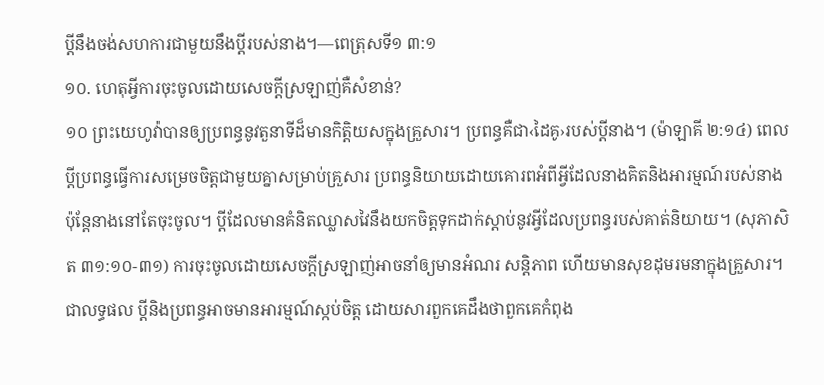ប្ដីនឹងចង់សហការជាមួយនឹងប្ដីរបស់នាង។—ពេត្រុសទី១ ៣:១
១០. ហេតុអ្វីការចុះចូលដោយសេចក្ដីស្រឡាញ់គឺសំខាន់?
១០ ព្រះយេហូវ៉ាបានឲ្យប្រពន្ធនូវតួនាទីដ៏មានកិត្ដិយសក្នុងគ្រួសារ។ ប្រពន្ធគឺជា‹ដៃគូ›របស់ប្ដីនាង។ (ម៉ាឡាគី ២:១៤) ពេលប្ដីប្រពន្ធធ្វើការសម្រេចចិត្តជាមួយគ្នាសម្រាប់គ្រួសារ ប្រពន្ធនិយាយដោយគោរពអំពីអ្វីដែលនាងគិតនិងអារម្មណ៍របស់នាង ប៉ុន្តែនាងនៅតែចុះចូល។ ប្ដីដែលមានគំនិតឈ្លាសវៃនឹងយកចិត្តទុកដាក់ស្ដាប់នូវអ្វីដែលប្រពន្ធរបស់គាត់និយាយ។ (សុភាសិត ៣១:១០-៣១) ការចុះចូលដោយសេចក្ដីស្រឡាញ់អាចនាំឲ្យមានអំណរ សន្ដិភាព ហើយមានសុខដុមរមនាក្នុងគ្រួសារ។ ជាលទ្ធផល ប្ដីនិងប្រពន្ធអាចមានអារម្មណ៍ស្កប់ចិត្ត ដោយសារពួកគេដឹងថាពួកគេកំពុង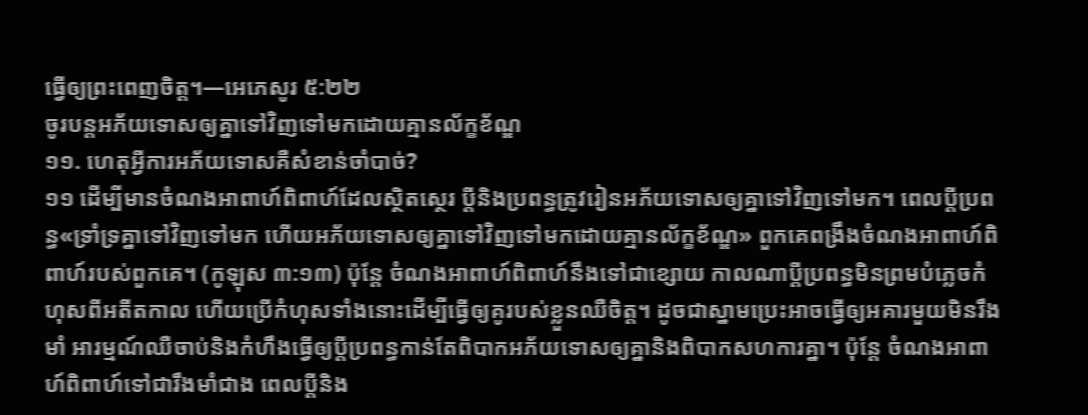ធ្វើឲ្យព្រះពេញចិត្ត។—អេភេសូរ ៥:២២
ចូរបន្តអភ័យទោសឲ្យគ្នាទៅវិញទៅមកដោយគ្មានល័ក្ខខ័ណ្ឌ
១១. ហេតុអ្វីការអភ័យទោសគឺសំខាន់ចាំបាច់?
១១ ដើម្បីមានចំណងអាពាហ៍ពិពាហ៍ដែលស្ថិតស្ថេរ ប្ដីនិងប្រពន្ធត្រូវរៀនអភ័យទោសឲ្យគ្នាទៅវិញទៅមក។ ពេលប្ដីប្រពន្ធ«ទ្រាំទ្រគ្នាទៅវិញទៅមក ហើយអភ័យទោសឲ្យគ្នាទៅវិញទៅមកដោយគ្មានល័ក្ខខ័ណ្ឌ» ពួកគេពង្រឹងចំណងអាពាហ៍ពិពាហ៍របស់ពួកគេ។ (កូឡុស ៣:១៣) ប៉ុន្តែ ចំណងអាពាហ៍ពិពាហ៍នឹងទៅជាខ្សោយ កាលណាប្ដីប្រពន្ធមិនព្រមបំភ្លេចកំហុសពីអតីតកាល ហើយប្រើកំហុសទាំងនោះដើម្បីធ្វើឲ្យគូរបស់ខ្លួនឈឺចិត្ត។ ដូចជាស្នាមប្រេះអាចធ្វើឲ្យអគារមួយមិនរឹងមាំ អារម្មណ៍ឈឺចាប់និងកំហឹងធ្វើឲ្យប្ដីប្រពន្ធកាន់តែពិបាកអភ័យទោសឲ្យគ្នានិងពិបាកសហការគ្នា។ ប៉ុន្តែ ចំណងអាពាហ៍ពិពាហ៍ទៅជារឹងមាំជាង ពេលប្ដីនិង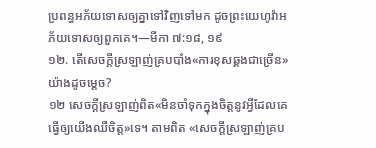ប្រពន្ធអភ័យទោសឲ្យគ្នាទៅវិញទៅមក ដូចព្រះយេហូវ៉ាអភ័យទោសឲ្យពួកគេ។—មីកា ៧:១៨, ១៩
១២. តើសេចក្ដីស្រឡាញ់គ្របបាំង«ការខុសឆ្គងជាច្រើន»យ៉ាងដូចម្ដេច?
១២ សេចក្ដីស្រឡាញ់ពិត«មិនចាំទុកក្នុងចិត្តនូវអ្វីដែលគេធ្វើឲ្យយើងឈឺចិត្ត»ទេ។ តាមពិត «សេចក្ដីស្រឡាញ់គ្រប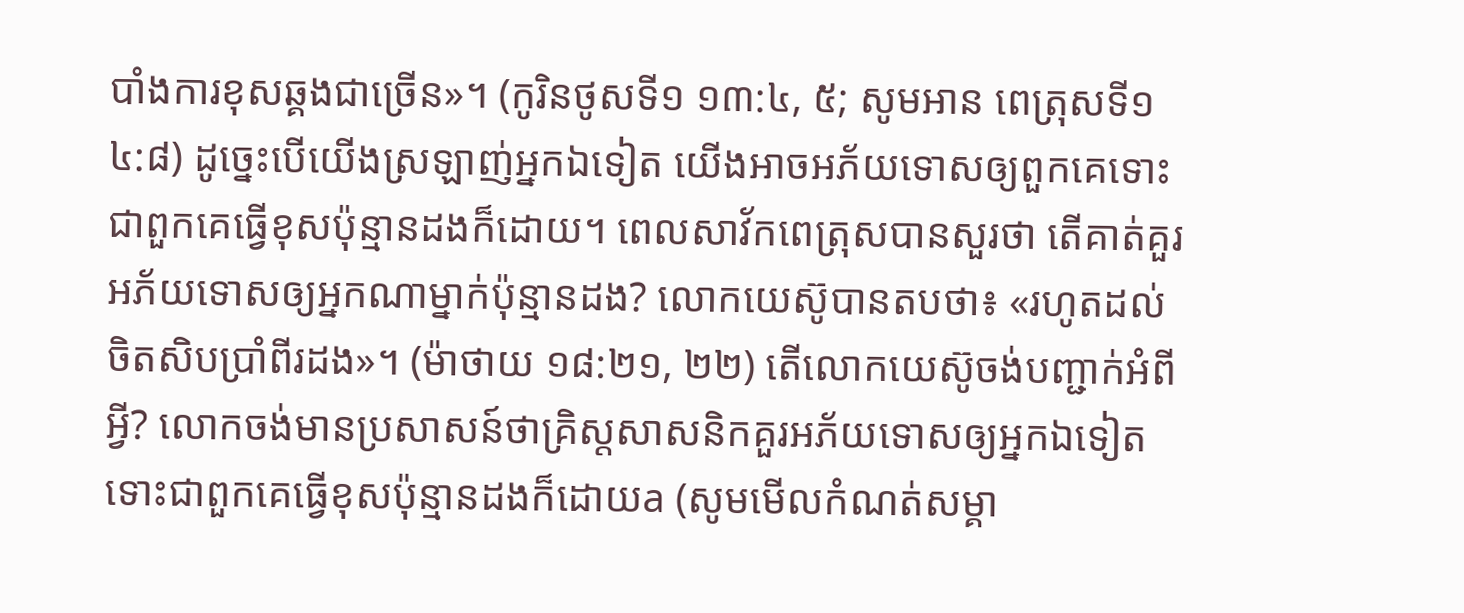បាំងការខុសឆ្គងជាច្រើន»។ (កូរិនថូសទី១ ១៣:៤, ៥; សូមអាន ពេត្រុសទី១ ៤:៨) ដូច្នេះបើយើងស្រឡាញ់អ្នកឯទៀត យើងអាចអភ័យទោសឲ្យពួកគេទោះជាពួកគេធ្វើខុសប៉ុន្មានដងក៏ដោយ។ ពេលសាវ័កពេត្រុសបានសួរថា តើគាត់គួរអភ័យទោសឲ្យអ្នកណាម្នាក់ប៉ុន្មានដង? លោកយេស៊ូបានតបថា៖ «រហូតដល់ចិតសិបប្រាំពីរដង»។ (ម៉ាថាយ ១៨:២១, ២២) តើលោកយេស៊ូចង់បញ្ជាក់អំពីអ្វី? លោកចង់មានប្រសាសន៍ថាគ្រិស្តសាសនិកគួរអភ័យទោសឲ្យអ្នកឯទៀតទោះជាពួកគេធ្វើខុសប៉ុន្មានដងក៏ដោយa (សូមមើលកំណត់សម្គា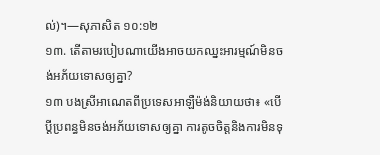ល់)។—សុភាសិត ១០:១២
១៣. តើតាមរបៀបណាយើងអាចយកឈ្នះអារម្មណ៍មិនចង់អភ័យទោសឲ្យគ្នា?
១៣ បងស្រីអាណេតពីប្រទេសអាឡឺម៉ង់និយាយថា៖ «បើប្ដីប្រពន្ធមិនចង់អភ័យទោសឲ្យគ្នា ការតូចចិត្តនិងការមិនទុ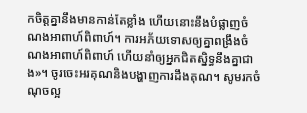កចិត្តគ្នានឹងមានកាន់តែខ្លាំង ហើយនោះនឹងបំផ្លាញចំណងអាពាហ៍ពិពាហ៍។ ការអភ័យទោសឲ្យគ្នាពង្រឹងចំណងអាពាហ៍ពិពាហ៍ ហើយនាំឲ្យអ្នកជិតស្និទ្ធនឹងគ្នាជាង»។ ចូរចេះអរគុណនិងបង្ហាញការដឹងគុណ។ សូមរកចំណុចល្អ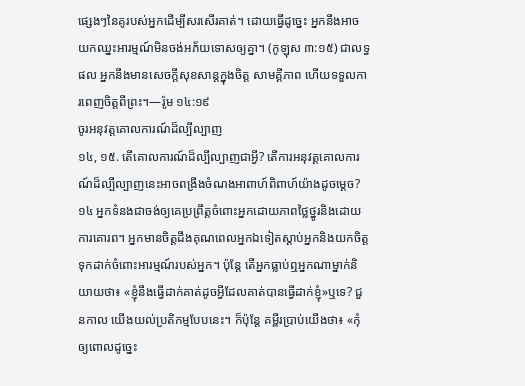ផ្សេងៗនៃគូរបស់អ្នកដើម្បីសរសើរគាត់។ ដោយធ្វើដូច្នេះ អ្នកនឹងអាចយកឈ្នះអារម្មណ៍មិនចង់អភ័យទោសឲ្យគ្នា។ (កូឡុស ៣:១៥) ជាលទ្ធផល អ្នកនឹងមានសេចក្ដីសុខសាន្តក្នុងចិត្ត សាមគ្គីភាព ហើយទទួលការពេញចិត្តពីព្រះ។—រ៉ូម ១៤:១៩
ចូរអនុវត្តគោលការណ៍ដ៏ល្បីល្បាញ
១៤, ១៥. តើគោលការណ៍ដ៏ល្បីល្បាញជាអ្វី? តើការអនុវត្តគោលការណ៍ដ៏ល្បីល្បាញនេះអាចពង្រឹងចំណងអាពាហ៍ពិពាហ៍យ៉ាងដូចម្ដេច?
១៤ អ្នកទំនងជាចង់ឲ្យគេប្រព្រឹត្តចំពោះអ្នកដោយភាពថ្លៃថ្នូរនិងដោយការគោរព។ អ្នកមានចិត្តដឹងគុណពេលអ្នកឯទៀតស្ដាប់អ្នកនិងយកចិត្តទុកដាក់ចំពោះអារម្មណ៍របស់អ្នក។ ប៉ុន្តែ តើអ្នកធ្លាប់ឮអ្នកណាម្នាក់និយាយថា៖ «ខ្ញុំនឹងធ្វើដាក់គាត់ដូចអ្វីដែលគាត់បានធ្វើដាក់ខ្ញុំ»ឬទេ? ជួនកាល យើងយល់ប្រតិកម្មបែបនេះ។ ក៏ប៉ុន្តែ គម្ពីរប្រាប់យើងថា៖ «កុំឲ្យពោលដូច្នេះ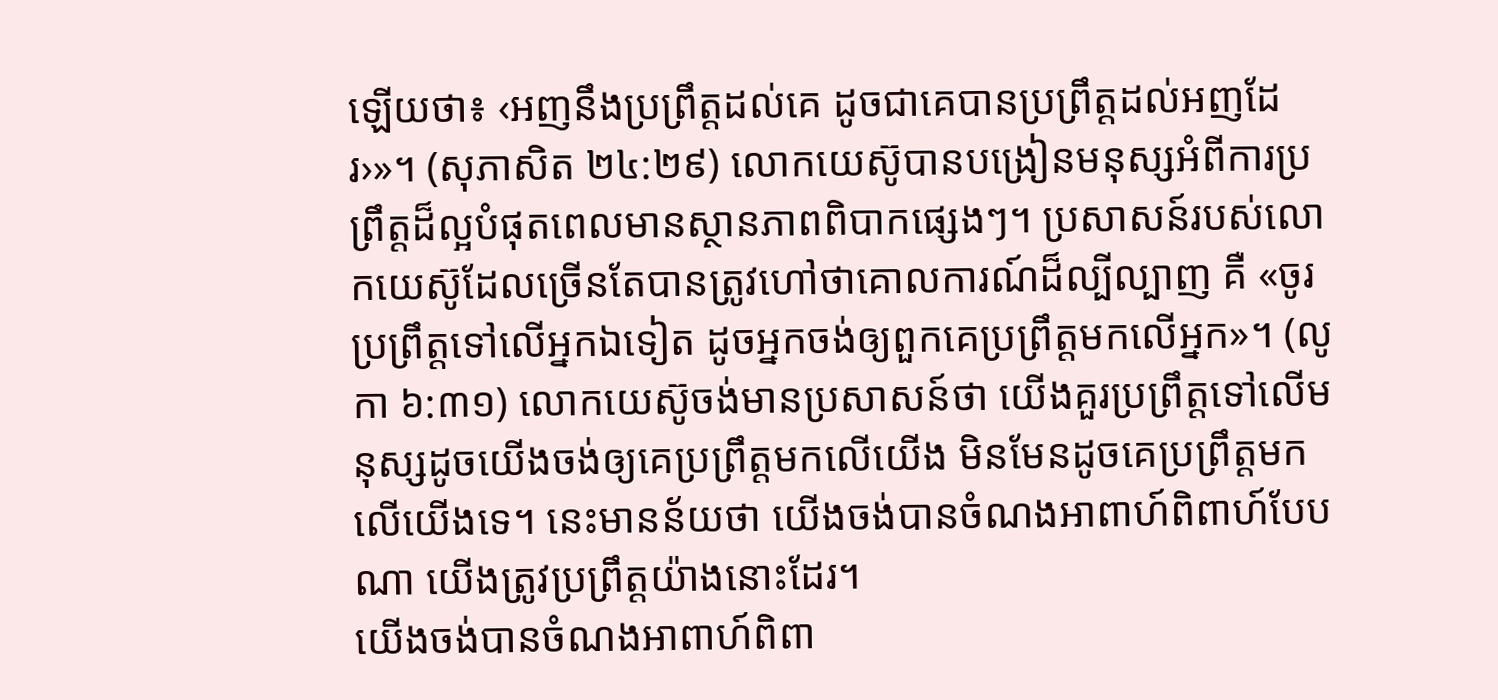ឡើយថា៖ ‹អញនឹងប្រព្រឹត្តដល់គេ ដូចជាគេបានប្រព្រឹត្តដល់អញដែរ›»។ (សុភាសិត ២៤:២៩) លោកយេស៊ូបានបង្រៀនមនុស្សអំពីការប្រព្រឹត្តដ៏ល្អបំផុតពេលមានស្ថានភាពពិបាកផ្សេងៗ។ ប្រសាសន៍របស់លោកយេស៊ូដែលច្រើនតែបានត្រូវហៅថាគោលការណ៍ដ៏ល្បីល្បាញ គឺ «ចូរប្រព្រឹត្តទៅលើអ្នកឯទៀត ដូចអ្នកចង់ឲ្យពួកគេប្រព្រឹត្តមកលើអ្នក»។ (លូកា ៦:៣១) លោកយេស៊ូចង់មានប្រសាសន៍ថា យើងគួរប្រព្រឹត្តទៅលើមនុស្សដូចយើងចង់ឲ្យគេប្រព្រឹត្តមកលើយើង មិនមែនដូចគេប្រព្រឹត្តមកលើយើងទេ។ នេះមានន័យថា យើងចង់បានចំណងអាពាហ៍ពិពាហ៍បែបណា យើងត្រូវប្រព្រឹត្តយ៉ាងនោះដែរ។
យើងចង់បានចំណងអាពាហ៍ពិពា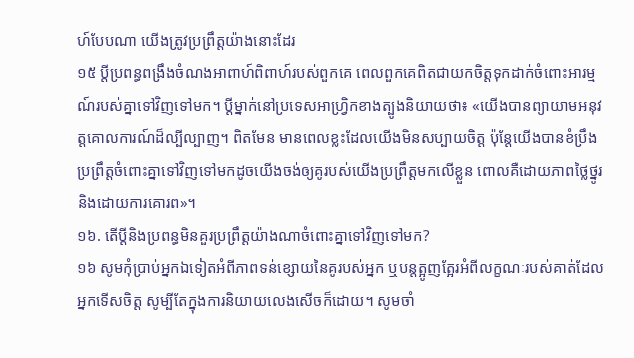ហ៍បែបណា យើងត្រូវប្រព្រឹត្តយ៉ាងនោះដែរ
១៥ ប្ដីប្រពន្ធពង្រឹងចំណងអាពាហ៍ពិពាហ៍របស់ពួកគេ ពេលពួកគេពិតជាយកចិត្តទុកដាក់ចំពោះអារម្មណ៍របស់គ្នាទៅវិញទៅមក។ ប្ដីម្នាក់នៅប្រទេសអាហ្វ្រិកខាងត្បូងនិយាយថា៖ «យើងបានព្យាយាមអនុវត្តគោលការណ៍ដ៏ល្បីល្បាញ។ ពិតមែន មានពេលខ្លះដែលយើងមិនសប្បាយចិត្ត ប៉ុន្តែយើងបានខំប្រឹងប្រព្រឹត្តចំពោះគ្នាទៅវិញទៅមកដូចយើងចង់ឲ្យគូរបស់យើងប្រព្រឹត្តមកលើខ្លួន ពោលគឺដោយភាពថ្លៃថ្នូរនិងដោយការគោរព»។
១៦. តើប្ដីនិងប្រពន្ធមិនគួរប្រព្រឹត្តយ៉ាងណាចំពោះគ្នាទៅវិញទៅមក?
១៦ សូមកុំប្រាប់អ្នកឯទៀតអំពីភាពទន់ខ្សោយនៃគូរបស់អ្នក ឬបន្តត្អូញត្អែរអំពីលក្ខណៈរបស់គាត់ដែលអ្នកទើសចិត្ត សូម្បីតែក្នុងការនិយាយលេងសើចក៏ដោយ។ សូមចាំ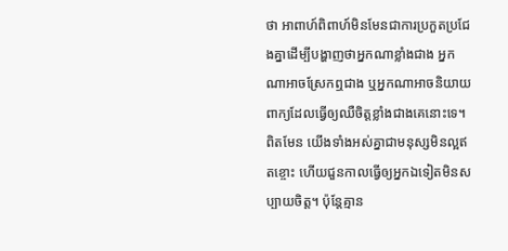ថា អាពាហ៍ពិពាហ៍មិនមែនជាការប្រកួតប្រជែងគ្នាដើម្បីបង្ហាញថាអ្នកណាខ្លាំងជាង អ្នកណាអាចស្រែកឮជាង ឬអ្នកណាអាចនិយាយពាក្យដែលធ្វើឲ្យឈឺចិត្តខ្លាំងជាងគេនោះទេ។ ពិតមែន យើងទាំងអស់គ្នាជាមនុស្សមិនល្អឥតខ្ចោះ ហើយជួនកាលធ្វើឲ្យអ្នកឯទៀតមិនសប្បាយចិត្ត។ ប៉ុន្តែគ្មាន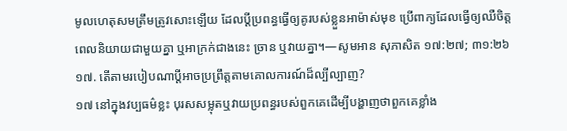មូលហេតុសមត្រឹមត្រូវសោះឡើយ ដែលប្ដីប្រពន្ធធ្វើឲ្យគូរបស់ខ្លួនអាម៉ាស់មុខ ប្រើពាក្យដែលធ្វើឲ្យឈឺចិត្តពេលនិយាយជាមួយគ្នា ឬអាក្រក់ជាងនេះ ច្រាន ឬវាយគ្នា។—សូមអាន សុភាសិត ១៧:២៧; ៣១:២៦
១៧. តើតាមរបៀបណាប្ដីអាចប្រព្រឹត្តតាមគោលការណ៍ដ៏ល្បីល្បាញ?
១៧ នៅក្នុងវប្បធម៌ខ្លះ បុរសសម្លុតឬវាយប្រពន្ធរបស់ពួកគេដើម្បីបង្ហាញថាពួកគេខ្លាំង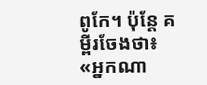ពូកែ។ ប៉ុន្តែ គម្ពីរចែងថា៖ «អ្នកណា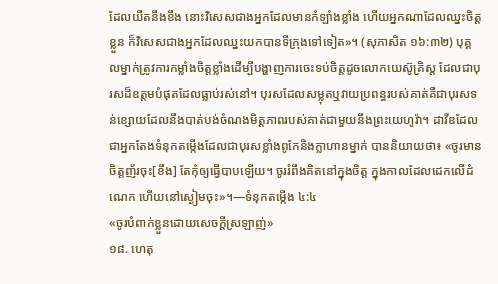ដែលយឺតនឹងខឹង នោះវិសេសជាងអ្នកដែលមានកំឡាំងខ្លាំង ហើយអ្នកណាដែលឈ្នះចិត្តខ្លួន ក៏វិសេសជាងអ្នកដែលឈ្នះយកបានទីក្រុងទៅទៀត»។ (សុភាសិត ១៦:៣២) បុគ្គលម្នាក់ត្រូវការកម្លាំងចិត្តខ្លាំងដើម្បីបង្ហាញការចេះទប់ចិត្តដូចលោកយេស៊ូគ្រិស្ត ដែលជាបុរសដ៏ឧត្តមបំផុតដែលធ្លាប់រស់នៅ។ បុរសដែលសម្លុតឬវាយប្រពន្ធរបស់គាត់គឺជាបុរសទន់ខ្សោយដែលនឹងបាត់បង់ចំណងមិត្តភាពរបស់គាត់ជាមួយនឹងព្រះយេហូវ៉ា។ ដាវីឌដែលជាអ្នកតែងទំនុកតម្កើងដែលជាបុរសខ្លាំងពូកែនិងក្លាហានម្នាក់ បាននិយាយថា៖ «ចូរមានចិត្តញ័រចុះ[ខឹង] តែកុំឲ្យធ្វើបាបឡើយ។ ចូររំពឹងគិតនៅក្នុងចិត្ត ក្នុងកាលដែលដេកលើដំណេក ហើយនៅស្ងៀមចុះ»។—ទំនុកតម្កើង ៤:៤
«ចូរបំពាក់ខ្លួនដោយសេចក្ដីស្រឡាញ់»
១៨. ហេតុ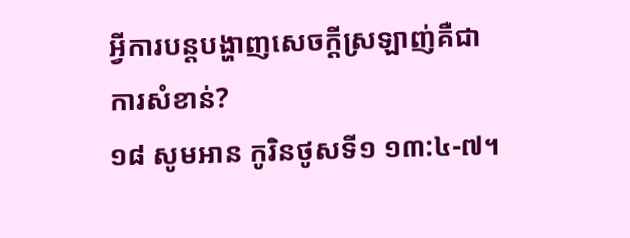អ្វីការបន្តបង្ហាញសេចក្ដីស្រឡាញ់គឺជាការសំខាន់?
១៨ សូមអាន កូរិនថូសទី១ ១៣:៤-៧។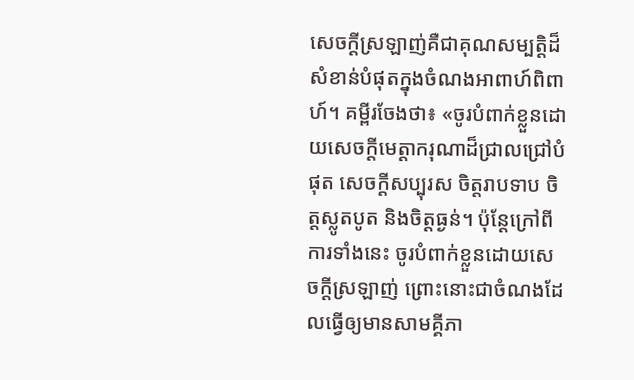សេចក្ដីស្រឡាញ់គឺជាគុណសម្បត្ដិដ៏សំខាន់បំផុតក្នុងចំណងអាពាហ៍ពិពាហ៍។ គម្ពីរចែងថា៖ «ចូរបំពាក់ខ្លួនដោយសេចក្ដីមេត្ដាករុណាដ៏ជ្រាលជ្រៅបំផុត សេចក្ដីសប្បុរស ចិត្តរាបទាប ចិត្តស្លូតបូត និងចិត្តធ្ងន់។ ប៉ុន្តែក្រៅពីការទាំងនេះ ចូរបំពាក់ខ្លួនដោយសេចក្ដីស្រឡាញ់ ព្រោះនោះជាចំណងដែលធ្វើឲ្យមានសាមគ្គីភា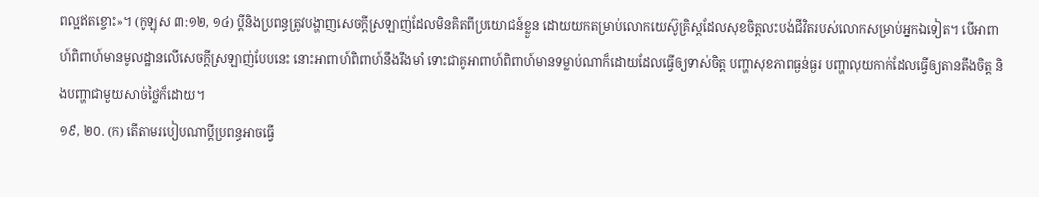ពល្អឥតខ្ចោះ»។ (កូឡុស ៣:១២, ១៤) ប្ដីនិងប្រពន្ធត្រូវបង្ហាញសេចក្ដីស្រឡាញ់ដែលមិនគិតពីប្រយោជន៍ខ្លួន ដោយយកតម្រាប់លោកយេស៊ូគ្រិស្តដែលសុខចិត្តលះបង់ជីវិតរបស់លោកសម្រាប់អ្នកឯទៀត។ បើអាពាហ៍ពិពាហ៍មានមូលដ្ឋានលើសេចក្ដីស្រឡាញ់បែបនេះ នោះអាពាហ៍ពិពាហ៍នឹងរឹងមាំ ទោះជាគូអាពាហ៍ពិពាហ៍មានទម្លាប់ណាក៏ដោយដែលធ្វើឲ្យទាស់ចិត្ត បញ្ហាសុខភាពធ្ងន់ធ្ងរ បញ្ហាលុយកាក់ដែលធ្វើឲ្យតានតឹងចិត្ត និងបញ្ហាជាមួយសាច់ថ្លៃក៏ដោយ។
១៩, ២០. (ក) តើតាមរបៀបណាប្ដីប្រពន្ធអាចធ្វើ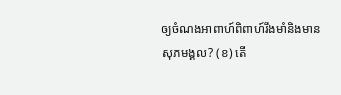ឲ្យចំណងអាពាហ៍ពិពាហ៍រឹងមាំនិងមានសុភមង្គល? (ខ) តើ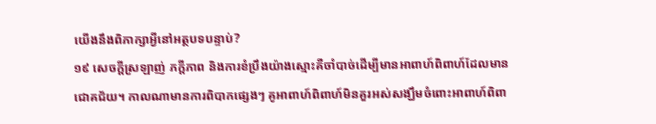យើងនឹងពិភាក្សាអ្វីនៅអត្ថបទបន្ទាប់?
១៩ សេចក្ដីស្រឡាញ់ ភក្ដីភាព និងការខំប្រឹងយ៉ាងស្មោះគឺចាំបាច់ដើម្បីមានអាពាហ៍ពិពាហ៍ដែលមានជោគជ័យ។ កាលណាមានការពិបាកផ្សេងៗ គូអាពាហ៍ពិពាហ៍មិនគួរអស់សង្ឃឹមចំពោះអាពាហ៍ពិពា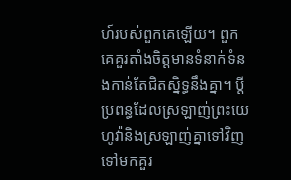ហ៍របស់ពួកគេឡើយ។ ពួកគេគួរតាំងចិត្តមានទំនាក់ទំនងកាន់តែជិតស្និទ្ធនឹងគ្នា។ ប្ដីប្រពន្ធដែលស្រឡាញ់ព្រះយេហូវ៉ានិងស្រឡាញ់គ្នាទៅវិញទៅមកគួរ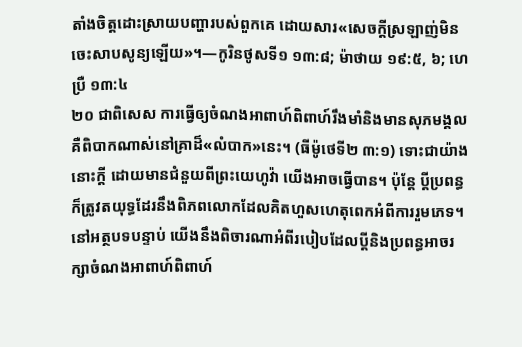តាំងចិត្តដោះស្រាយបញ្ហារបស់ពួកគេ ដោយសារ«សេចក្ដីស្រឡាញ់មិនចេះសាបសូន្យឡើយ»។—កូរិនថូសទី១ ១៣:៨; ម៉ាថាយ ១៩:៥, ៦; ហេប្រឺ ១៣:៤
២០ ជាពិសេស ការធ្វើឲ្យចំណងអាពាហ៍ពិពាហ៍រឹងមាំនិងមានសុភមង្គលគឺពិបាកណាស់នៅគ្រាដ៏«លំបាក»នេះ។ (ធីម៉ូថេទី២ ៣:១) ទោះជាយ៉ាងនោះក្ដី ដោយមានជំនួយពីព្រះយេហូវ៉ា យើងអាចធ្វើបាន។ ប៉ុន្តែ ប្ដីប្រពន្ធក៏ត្រូវតយុទ្ធដែរនឹងពិភពលោកដែលគិតហួសហេតុពេកអំពីការរួមភេទ។ នៅអត្ថបទបន្ទាប់ យើងនឹងពិចារណាអំពីរបៀបដែលប្ដីនិងប្រពន្ធអាចរក្សាចំណងអាពាហ៍ពិពាហ៍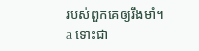របស់ពួកគេឲ្យរឹងមាំ។
a ទោះជា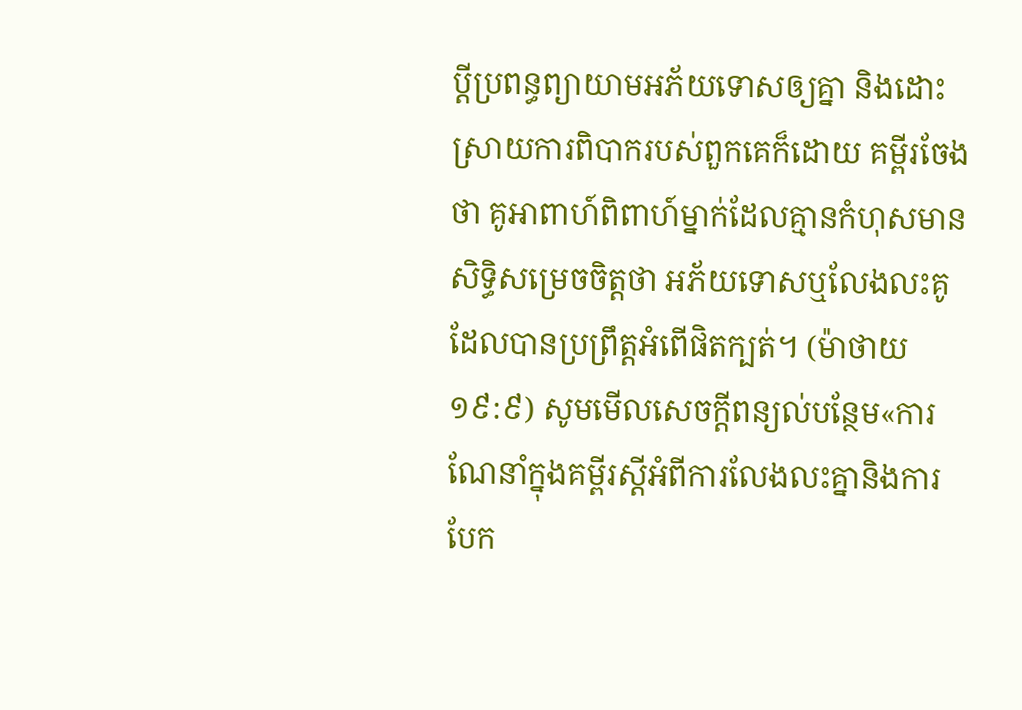ប្ដីប្រពន្ធព្យាយាមអភ័យទោសឲ្យគ្នា និងដោះស្រាយការពិបាករបស់ពួកគេក៏ដោយ គម្ពីរចែងថា គូអាពាហ៍ពិពាហ៍ម្នាក់ដែលគ្មានកំហុសមានសិទ្ធិសម្រេចចិត្តថា អភ័យទោសឬលែងលះគូដែលបានប្រព្រឹត្តអំពើផិតក្បត់។ (ម៉ាថាយ ១៩:៩) សូមមើលសេចក្ដីពន្យល់បន្ថែម«ការណែនាំក្នុងគម្ពីរស្តីអំពីការលែងលះគ្នានិងការបែក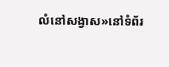លំនៅសង្វាស»នៅទំព័រ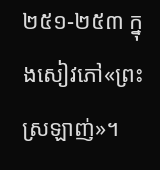២៥១-២៥៣ ក្នុងសៀវភៅ«ព្រះស្រឡាញ់»។